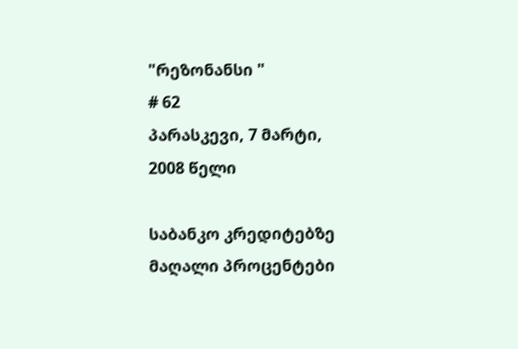"რეზონანსი "
# 62
პარასკევი, 7 მარტი, 2008 წელი

საბანკო კრედიტებზე მაღალი პროცენტები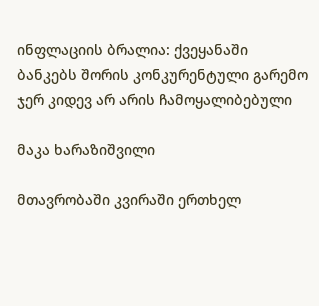ინფლაციის ბრალია: ქვეყანაში ბანკებს შორის კონკურენტული გარემო ჯერ კიდევ არ არის ჩამოყალიბებული

მაკა ხარაზიშვილი

მთავრობაში კვირაში ერთხელ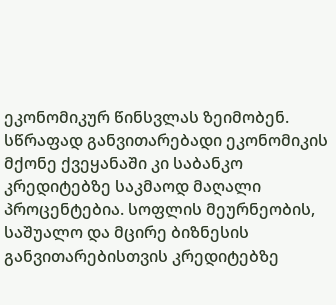ეკონომიკურ წინსვლას ზეიმობენ. სწრაფად განვითარებადი ეკონომიკის მქონე ქვეყანაში კი საბანკო კრედიტებზე საკმაოდ მაღალი პროცენტებია. სოფლის მეურნეობის, საშუალო და მცირე ბიზნესის განვითარებისთვის კრედიტებზე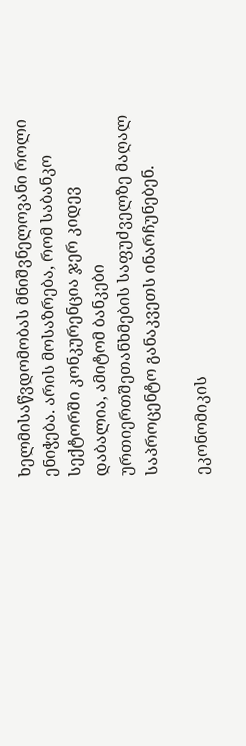ხელმისაწვდომობას მნიშვნელოვანი როლი ენიჭება. არის მოსაზრება, რომ საბანკო სექტორში კონკურენცია ჯერ კიდევ დაბალია, ამიტომ ბანკები ურთიერთშეთანხმების საფუძველზე მაღალ საპროცენტო განაკვეთს ინარჩუნებენ.

ეკონომიკის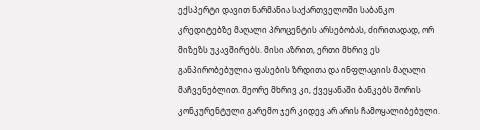ექსპერტი დავით ნარმანია საქართველოში საბანკო კრედიტებზე მაღალი პროცენტის არსებობას, ძირითადად, ორ მიზეზს უკავშირებს. მისი აზრით, ერთი მხრივ ეს განპირობებულია ფასების ზრდითა და ინფლაციის მაღალი მაჩვენებლით. მეორე მხრივ კი, ქვეყანაში ბანკებს შორის კონკურენტული გარემო ჯერ კიდევ არ არის ჩამოყალიბებული.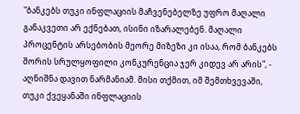"ბანკებს თუკი ინფლაციის მაჩვენებელზე უფრო მაღალი განაკვეთი არ ექნებათ, ისინი იზარალებენ. მაღალი პროცენტის არსებობის მეორე მიზეზი კი ისაა, რომ ბანკებს შორის სრულყოფილი კონკურენცია ჯერ კიდევ არ არის", - აღნიშნა დავით ნარმანიამ. მისი თქმით, იმ შემთხვევაში, თუკი ქვეყანაში ინფლაციის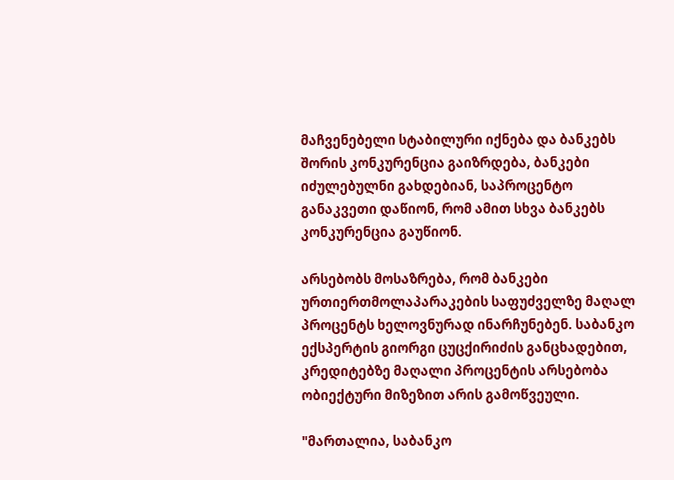მაჩვენებელი სტაბილური იქნება და ბანკებს შორის კონკურენცია გაიზრდება, ბანკები იძულებულნი გახდებიან, საპროცენტო განაკვეთი დაწიონ, რომ ამით სხვა ბანკებს კონკურენცია გაუწიონ.

არსებობს მოსაზრება, რომ ბანკები ურთიერთმოლაპარაკების საფუძველზე მაღალ პროცენტს ხელოვნურად ინარჩუნებენ. საბანკო ექსპერტის გიორგი ცუცქირიძის განცხადებით, კრედიტებზე მაღალი პროცენტის არსებობა ობიექტური მიზეზით არის გამოწვეული.

"მართალია, საბანკო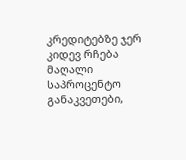კრედიტებზე ჯერ კიდევ რჩება მაღალი საპროცენტო განაკვეთები,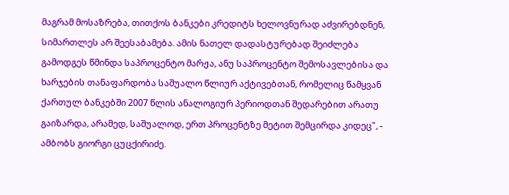მაგრამ მოსაზრება, თითქოს ბანკები კრედიტს ხელოვნურად აძვირებდნენ, სიმართლეს არ შეესაბამება. ამის ნათელ დადასტურებად შეიძლება გამოდგეს წმინდა საპროცენტო მარჟა, ანუ საპროცენტო შემოსავლებისა და ხარჯების თანაფარდობა საშუალო წლიურ აქტივებთან, რომელიც წამყვან ქართულ ბანკებში 2007 წლის ანალოგიურ პერიოდთან შედარებით არათუ გაიზარდა, არამედ, საშუალოდ, ერთ პროცენტზე მეტით შემცირდა კიდეც", - ამბობს გიორგი ცუცქირიძე.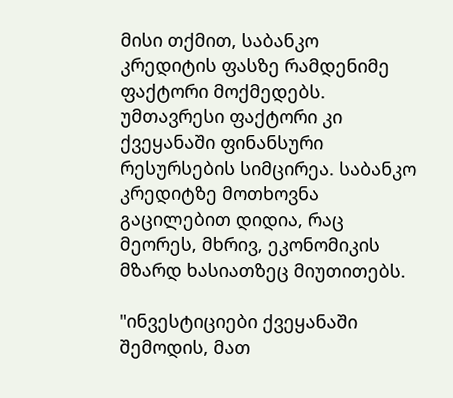მისი თქმით, საბანკო კრედიტის ფასზე რამდენიმე ფაქტორი მოქმედებს. უმთავრესი ფაქტორი კი ქვეყანაში ფინანსური რესურსების სიმცირეა. საბანკო კრედიტზე მოთხოვნა გაცილებით დიდია, რაც მეორეს, მხრივ, ეკონომიკის მზარდ ხასიათზეც მიუთითებს.

"ინვესტიციები ქვეყანაში შემოდის, მათ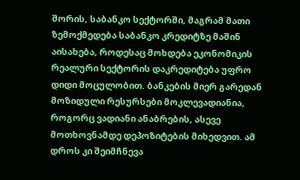შორის, საბანკო სექტორში, მაგრამ მათი ზემოქმედება საბანკო კრედიტზე მაშინ აისახება, როდესაც მოხდება ეკონომიკის რეალური სექტორის დაკრედიტება უფრო დიდი მოცულობით. ბანკების მიერ გარედან მოზიდული რესურსები მოკლევადიანია, როგორც ვადიანი ანაბრების, ასევე მოთხოვნამდე დეპოზიტების მიხედვით. ამ დროს კი შეიმჩნევა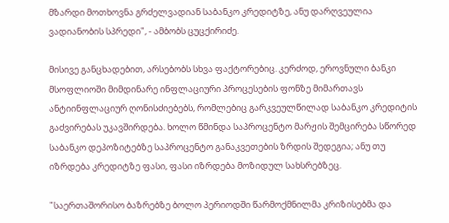მზარდი მოთხოვნა გრძელვადიან საბანკო კრედიტზე, ანუ დარღვეულია ვადიანობის სპრედი", - ამბობს ცუცქირიძე.

მისივე განცხადებით, არსებობს სხვა ფაქტორებიც. კერძოდ, ეროვნული ბანკი მსოფლიოში მიმდინარე ინფლაციური პროცესების ფონზე მიმართავს ანტიინფლაციურ ღონისძიებებს, რომლებიც გარკვეულწილად საბანკო კრედიტის გაძვირებას უკავშირდება. ხოლო წმინდა საპროცენტო მარჟის შემცირება სწორედ საბანკო დეპოზიტებზე საპროცენტო განაკვეთების ზრდის შედეგია; ანუ თუ იზრდება კრედიტზე ფასი, ფასი იზრდება მოზიდულ სახსრებზეც.

"საერთაშორისო ბაზრებზე ბოლო პერიოდში წარმოქმნილმა კრიზისებმა და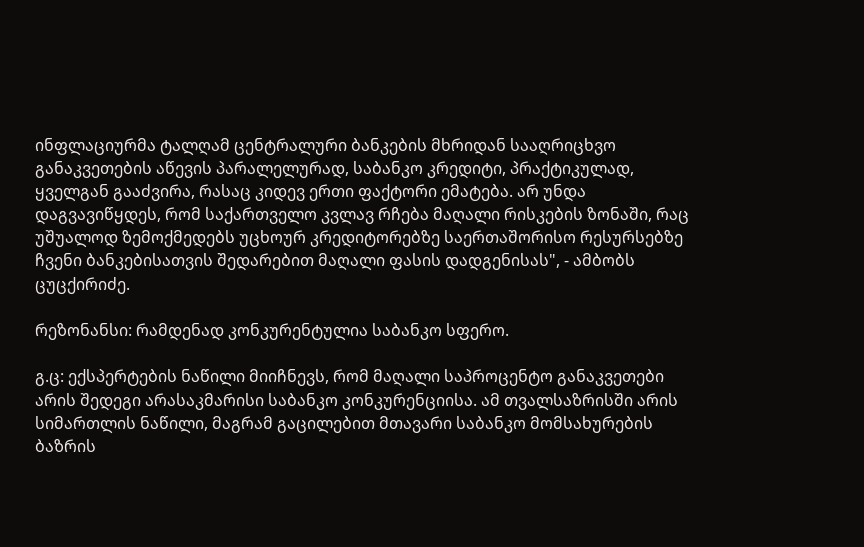ინფლაციურმა ტალღამ ცენტრალური ბანკების მხრიდან სააღრიცხვო განაკვეთების აწევის პარალელურად, საბანკო კრედიტი, პრაქტიკულად, ყველგან გააძვირა, რასაც კიდევ ერთი ფაქტორი ემატება. არ უნდა დაგვავიწყდეს, რომ საქართველო კვლავ რჩება მაღალი რისკების ზონაში, რაც უშუალოდ ზემოქმედებს უცხოურ კრედიტორებზე საერთაშორისო რესურსებზე ჩვენი ბანკებისათვის შედარებით მაღალი ფასის დადგენისას", - ამბობს ცუცქირიძე.

რეზონანსი: რამდენად კონკურენტულია საბანკო სფერო.

გ.ც: ექსპერტების ნაწილი მიიჩნევს, რომ მაღალი საპროცენტო განაკვეთები არის შედეგი არასაკმარისი საბანკო კონკურენციისა. ამ თვალსაზრისში არის სიმართლის ნაწილი, მაგრამ გაცილებით მთავარი საბანკო მომსახურების ბაზრის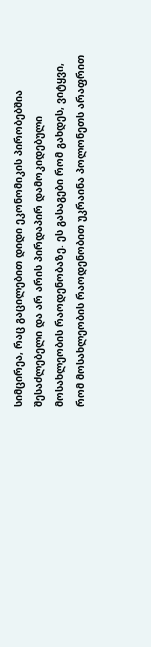სიმცირეა, რაც გაცილებით დიდი ეკონომიკის პირობებშია შესაძლებელი და არ არის პირდაპირ დამოკიდებული მოსახლეობის რაოდენობაზე. ეს გასაგები რომ გახდეს, ვიტყვი, რომ მოსახლეობის რაოდენობით უკრაინა პოლონეთს არაფრით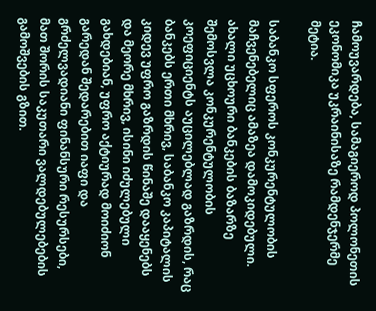ჩამოუვარდება, სამაგიეროდ პოლონეთის ეკონომიკა უკრაინისაზე რამდენჯერმე მეტია.

საბანკო სფეროს კონკურენტულობის მაჩვენებელიც ამაზეა დამოკიდებული. ახალი უცხოური ბანკების ბაზარზე შემოსვლა კონკურენტულობის კოეფიციენტს აუცილებლად გაზრდის, რაც ბანკებს ერთი მხრივ, საბანკო კაპიტალის კიდევ უფრო გაზრდის წინაშე დააყენებს და მეორე მხრივ, ისინი იძულებული გახდებიან, უფრო აქტიურად მოიძიონ გარედან შედარებით იაფი და გრძელვადიანი ფინანსური რესურსები, მათ შორის საკუთარი ვალდებულებების გამოშვების გზით.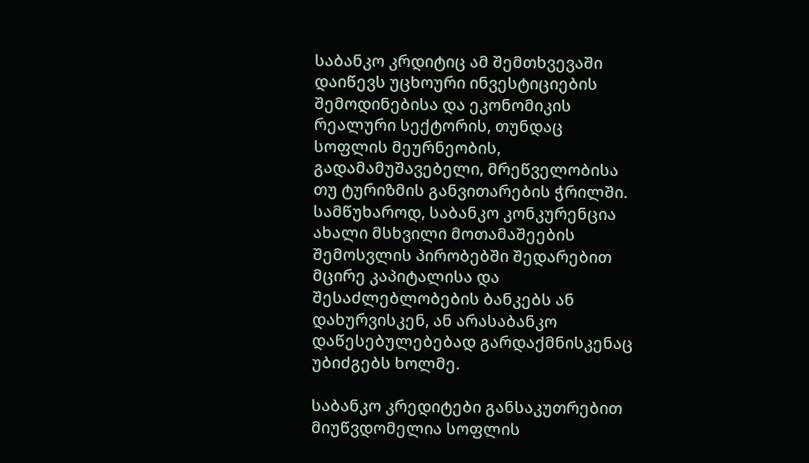საბანკო კრდიტიც ამ შემთხვევაში დაიწევს უცხოური ინვესტიციების შემოდინებისა და ეკონომიკის რეალური სექტორის, თუნდაც სოფლის მეურნეობის, გადამამუშავებელი, მრეწველობისა თუ ტურიზმის განვითარების ჭრილში. სამწუხაროდ, საბანკო კონკურენცია ახალი მსხვილი მოთამაშეების შემოსვლის პირობებში შედარებით მცირე კაპიტალისა და შესაძლებლობების ბანკებს ან დახურვისკენ, ან არასაბანკო დაწესებულებებად გარდაქმნისკენაც უბიძგებს ხოლმე.

საბანკო კრედიტები განსაკუთრებით მიუწვდომელია სოფლის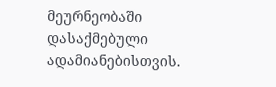მეურნეობაში დასაქმებული ადამიანებისთვის.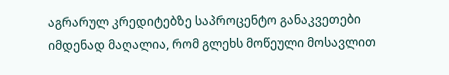აგრარულ კრედიტებზე საპროცენტო განაკვეთები იმდენად მაღალია, რომ გლეხს მოწეული მოსავლით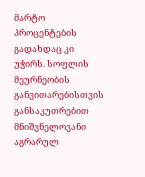მარტო პროცენტების გადახდაც კი უჭირს. სოფლის მეურნეობის განვითარებისთვის განსაკუთრებით მნიშვნელოვანი აგრარულ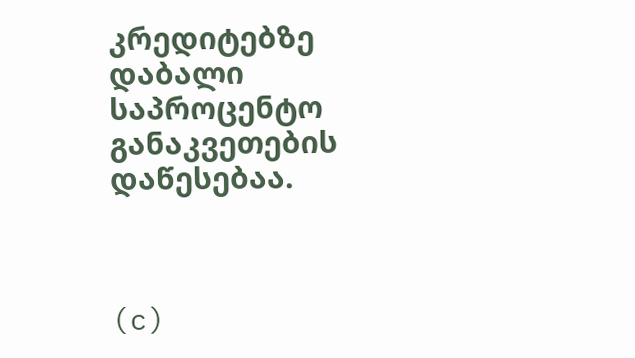კრედიტებზე დაბალი საპროცენტო განაკვეთების დაწესებაა.



(c)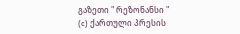გაზეთი " რეზონანსი "
(c) ქართული პრესის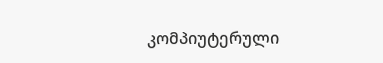კომპიუტერული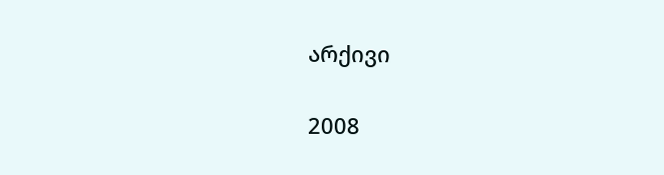არქივი


2008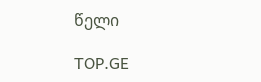წელი

TOP.GE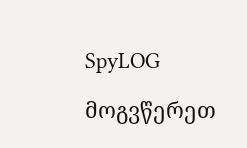SpyLOG

მოგვწერეთ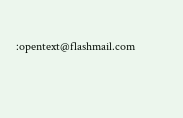:opentext@flashmail.com